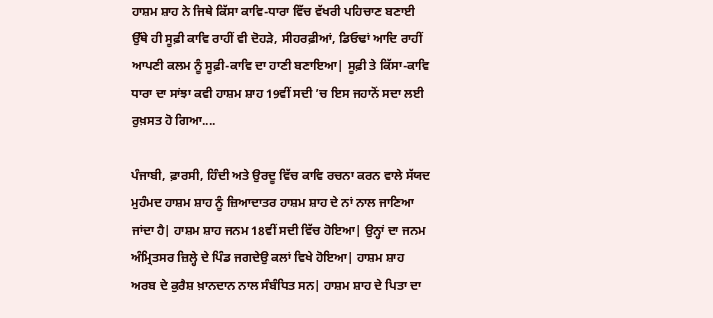ਹਾਸ਼ਮ ਸ਼ਾਹ ਨੇ ਜਿਥੇ ਕਿੱਸਾ ਕਾਵਿ-ਧਾਰਾ ਵਿੱਚ ਵੱਖਰੀ ਪਹਿਚਾਣ ਬਣਾਈ ਉੱਥੇ ਹੀ ਸੂਫ਼ੀ ਕਾਵਿ ਰਾਹੀਂ ਵੀ ਦੋਹੜੇ, ਸੀਹਰਫ਼ੀਆਂ, ਡਿਓਢਾਂ ਆਦਿ ਰਾਹੀਂ ਆਪਣੀ ਕਲਮ ਨੂੰ ਸੂਫ਼ੀ-ਕਾਵਿ ਦਾ ਹਾਣੀ ਬਣਾਇਆ| ਸੂਫ਼ੀ ਤੇ ਕਿੱਸਾ-ਕਾਵਿ ਧਾਰਾ ਦਾ ਸਾਂਝਾ ਕਵੀ ਹਾਸ਼ਮ ਸ਼ਾਹ 19ਵੀਂ ਸਦੀ ’ਚ ਇਸ ਜਹਾਨੋਂ ਸਦਾ ਲਈ ਰੁਖ਼ਸਤ ਹੋ ਗਿਆ....

ਪੰਜਾਬੀ, ਫ਼ਾਰਸੀ, ਹਿੰਦੀ ਅਤੇ ਉਰਦੂ ਵਿੱਚ ਕਾਵਿ ਰਚਨਾ ਕਰਨ ਵਾਲੇ ਸੱਯਦ ਮੁਹੰਮਦ ਹਾਸ਼ਮ ਸ਼ਾਹ ਨੂੰ ਜ਼ਿਆਦਾਤਰ ਹਾਸ਼ਮ ਸ਼ਾਹ ਦੇ ਨਾਂ ਨਾਲ ਜਾਣਿਆ ਜਾਂਦਾ ਹੈ| ਹਾਸ਼ਮ ਸ਼ਾਹ ਜਨਮ 18ਵੀਂ ਸਦੀ ਵਿੱਚ ਹੋਇਆ| ਉਨ੍ਹਾਂ ਦਾ ਜਨਮ ਅੰਮ੍ਰਿਤਸਰ ਜ਼ਿਲ੍ਹੇ ਦੇ ਪਿੰਡ ਜਗਦੇਉ ਕਲਾਂ ਵਿਖੇ ਹੋਇਆ| ਹਾਸ਼ਮ ਸ਼ਾਹ ਅਰਬ ਦੇ ਕੁਰੈਸ਼ ਖ਼ਾਨਦਾਨ ਨਾਲ ਸੰਬੰਧਿਤ ਸਨ| ਹਾਸ਼ਮ ਸ਼ਾਹ ਦੇ ਪਿਤਾ ਦਾ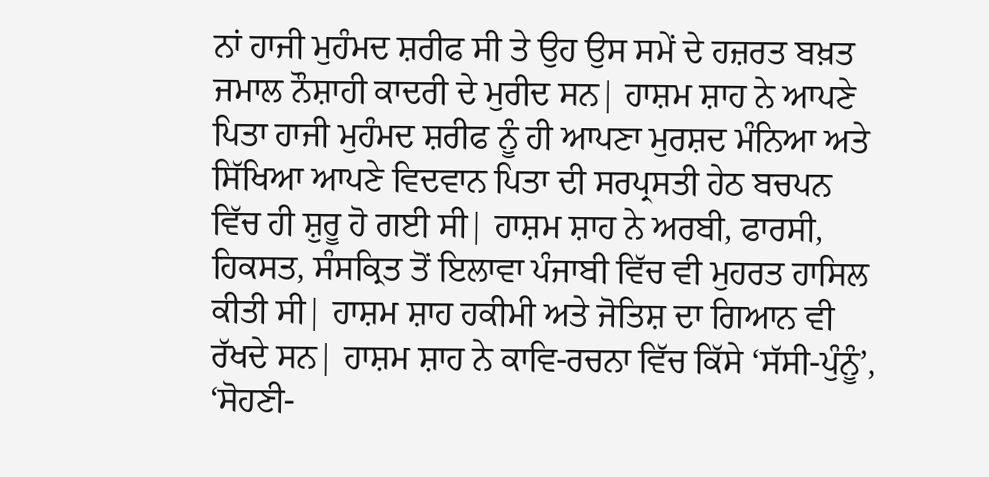ਨਾਂ ਹਾਜੀ ਮੁਹੰਮਦ ਸ਼ਰੀਫ ਸੀ ਤੇ ਉਹ ਉਸ ਸਮੇਂ ਦੇ ਹਜ਼ਰਤ ਬਖ਼ਤ ਜਮਾਲ ਨੌਸ਼ਾਹੀ ਕਾਦਰੀ ਦੇ ਮੁਰੀਦ ਸਨ| ਹਾਸ਼ਮ ਸ਼ਾਹ ਨੇ ਆਪਣੇ ਪਿਤਾ ਹਾਜੀ ਮੁਹੰਮਦ ਸ਼ਰੀਫ ਨੂੰ ਹੀ ਆਪਣਾ ਮੁਰਸ਼ਦ ਮੰਨਿਆ ਅਤੇ ਸਿੱਖਿਆ ਆਪਣੇ ਵਿਦਵਾਨ ਪਿਤਾ ਦੀ ਸਰਪ੍ਰਸਤੀ ਹੇਠ ਬਚਪਨ ਵਿੱਚ ਹੀ ਸ਼ੁਰੂ ਹੋ ਗਈ ਸੀ| ਹਾਸ਼ਮ ਸ਼ਾਹ ਨੇ ਅਰਬੀ, ਫਾਰਸੀ, ਹਿਕਸਤ, ਸੰਸਕ੍ਰਿਤ ਤੋਂ ਇਲਾਵਾ ਪੰਜਾਬੀ ਵਿੱਚ ਵੀ ਮੁਹਰਤ ਹਾਸਿਲ ਕੀਤੀ ਸੀ| ਹਾਸ਼ਮ ਸ਼ਾਹ ਹਕੀਮੀ ਅਤੇ ਜੋਤਿਸ਼ ਦਾ ਗਿਆਨ ਵੀ ਰੱਖਦੇ ਸਨ| ਹਾਸ਼ਮ ਸ਼ਾਹ ਨੇ ਕਾਵਿ-ਰਚਨਾ ਵਿੱਚ ਕਿੱਸੇ ‘ਸੱਸੀ-ਪੁੰਨੂੰ’, ‘ਸੋਹਣੀ-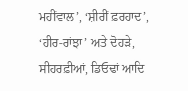ਮਹੀਂਵਾਲ’, ‘ਸ਼ੀਰੀਂ ਫ਼ਰਹਾਦ’, ‘ਹੀਰ-ਰਾਂਝਾ’ ਅਤੇ ਦੋਹੜੇ, ਸੀਹਰਫ਼ੀਆਂ, ਡਿਓਢਾਂ ਆਦਿ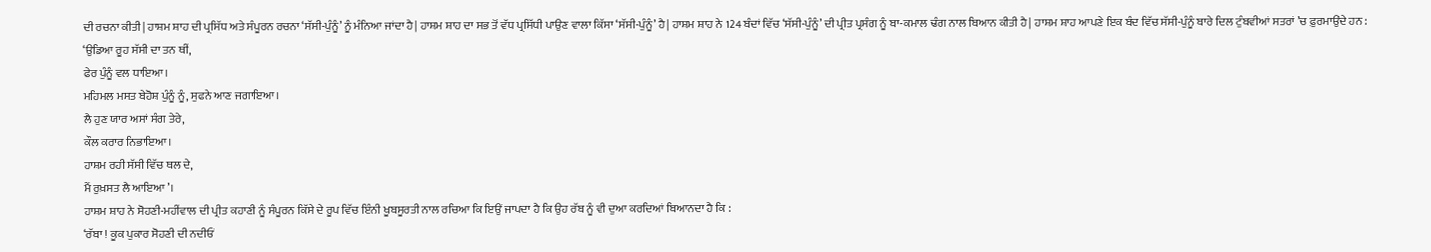ਦੀ ਰਚਨਾ ਕੀਤੀ| ਹਾਸ਼ਮ ਸ਼ਾਹ ਦੀ ਪ੍ਰਸਿੱਧ ਅਤੇ ਸੰਪੂਰਨ ਰਚਨਾ ‘ਸੱਸੀ-ਪੁੰਨੂੰ’ ਨੂੰ ਮੰਨਿਆ ਜਾਂਦਾ ਹੈ| ਹਾਸ਼ਮ ਸ਼ਾਹ ਦਾ ਸਭ ਤੋਂ ਵੱਧ ਪ੍ਰਸਿੱਧੀ ਪਾਉਣ ਵਾਲਾ ਕਿੱਸਾ ‘ਸੱਸੀ-ਪੁੰਨੂੰ’ ਹੈ| ਹਾਸ਼ਮ ਸ਼ਾਹ ਨੇ 124 ਬੰਦਾਂ ਵਿੱਚ ‘ਸੱਸੀ-ਪੁੰਨੂੰ’ ਦੀ ਪ੍ਰੀਤ ਪ੍ਰਸੰਗ ਨੂੰ ਬਾ-ਕਮਾਲ ਢੰਗ ਨਾਲ ਬਿਆਨ ਕੀਤੀ ਹੈ| ਹਾਸ਼ਮ ਸ਼ਾਹ ਆਪਣੇ ਇਕ ਬੰਦ ਵਿੱਚ ਸੱਸੀ-ਪੁੰਨੂੰ ਬਾਰੇ ਦਿਲ ਟੁੰਬਵੀਆਂ ਸਤਰਾਂ ’ਚ ਫ਼ੁਰਮਾਉਂਦੇ ਹਨ :
‘ਉਡਿਆ ਰੂਹ ਸੱਸੀ ਦਾ ਤਨ ਥੀਂ,
ਫੇਰ ਪੁੰਨੂੰ ਵਲ ਧਾਇਆ।
ਮਹਿਮਲ ਮਸਤ ਬੇਹੋਸ਼ ਪੁੰਨੂੰ ਨੂੰ, ਸੁਫਨੇ ਆਣ ਜਗਾਇਆ।
ਲੈ ਹੁਣ ਯਾਰ ਅਸਾਂ ਸੰਗ ਤੇਰੇ,
ਕੌਲ ਕਰਾਰ ਨਿਭਾਇਆ।
ਹਾਸ਼ਮ ਰਹੀ ਸੱਸੀ ਵਿੱਚ ਥਲ ਦੇ,
ਮੈਂ ਰੁਖ਼ਸਤ ਲੈ ਆਇਆ’।
ਹਾਸ਼ਮ ਸ਼ਾਹ ਨੇ ਸੋਹਣੀ-ਮਹੀਂਵਾਲ ਦੀ ਪ੍ਰੀਤ ਕਹਾਣੀ ਨੂੰ ਸੰਪੂਰਨ ਕਿੱਸੇ ਦੇ ਰੂਪ ਵਿੱਚ ਇੰਨੀ ਖੂਬਸੂਰਤੀ ਨਾਲ ਰਚਿਆ ਕਿ ਇਉਂ ਜਾਪਦਾ ਹੈ ਕਿ ਉਹ ਰੱਬ ਨੂੰ ਵੀ ਦੁਆ ਕਰਦਿਆਂ ਬਿਆਨਦਾ ਹੈ ਕਿ :
‘ਰੱਬਾ ! ਕੂਕ ਪੁਕਾਰ ਸੋਹਣੀ ਦੀ ਨਦੀਓਂ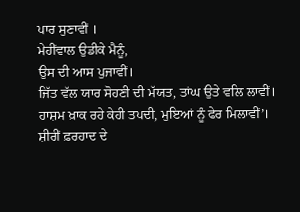ਪਾਰ ਸੁਣਾਵੀਂ ।
ਮੇਹੀਂਵਾਲ ਉਡੀਕੇ ਮੈਨੂੰ,
ਉਸ ਦੀ ਆਸ ਪੁਜਾਵੀਂ।
ਜਿੱਤ ਵੱਲ ਯਾਰ ਸੋਹਣੀ ਦੀ ਮੱਯਤ, ਤਾਂਘ ਉਤੇ ਵਲਿ ਲਾਵੀਂ।
ਹਾਸ਼ਮ ਖ਼ਾਕ ਰਹੇ ਕੇਹੀ ਤਪਦੀ, ਮੁਇਆਂ ਨੂੰ ਫੇਰ ਮਿਲਾਵੀਂ’।
ਸ਼ੀਰੀਂ ਫ਼ਰਹਾਦ ਦੇ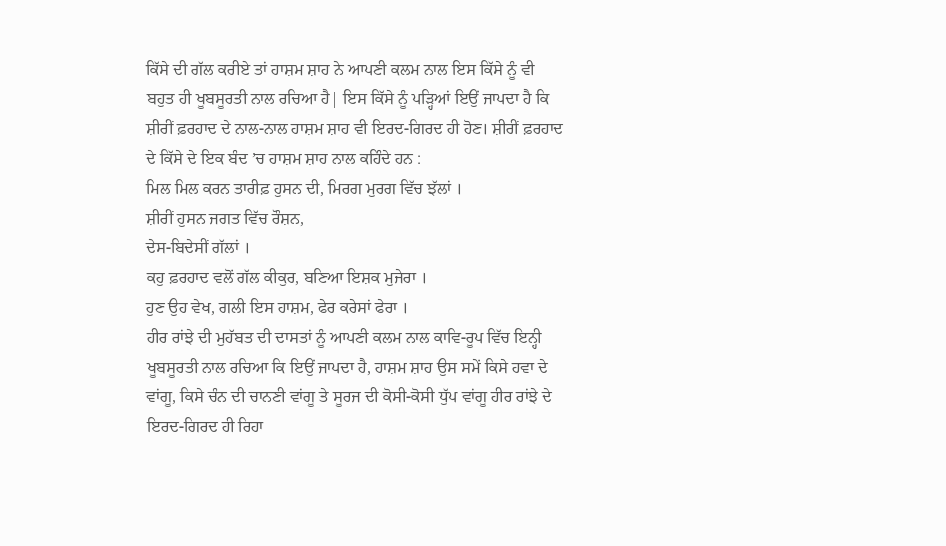ਕਿੱਸੇ ਦੀ ਗੱਲ ਕਰੀਏ ਤਾਂ ਹਾਸ਼ਮ ਸ਼ਾਹ ਨੇ ਆਪਣੀ ਕਲਮ ਨਾਲ ਇਸ ਕਿੱਸੇ ਨੂੰ ਵੀ ਬਹੁਤ ਹੀ ਖੂਬਸੂਰਤੀ ਨਾਲ ਰਚਿਆ ਹੈ| ਇਸ ਕਿੱਸੇ ਨੂੰ ਪੜ੍ਹਿਆਂ ਇਉਂ ਜਾਪਦਾ ਹੈ ਕਿ ਸ਼ੀਰੀਂ ਫ਼ਰਹਾਦ ਦੇ ਨਾਲ-ਨਾਲ ਹਾਸ਼ਮ ਸ਼ਾਹ ਵੀ ਇਰਦ-ਗਿਰਦ ਹੀ ਹੋਣ। ਸ਼ੀਰੀਂ ਫ਼ਰਹਾਦ ਦੇ ਕਿੱਸੇ ਦੇ ਇਕ ਬੰਦ ’ਚ ਹਾਸ਼ਮ ਸ਼ਾਹ ਨਾਲ ਕਹਿੰਦੇ ਹਨ :
ਮਿਲ ਮਿਲ ਕਰਨ ਤਾਰੀਫ਼ ਹੁਸਨ ਦੀ, ਮਿਰਗ ਮੁਰਗ ਵਿੱਚ ਝੱਲਾਂ ।
ਸ਼ੀਰੀਂ ਹੁਸਨ ਜਗਤ ਵਿੱਚ ਰੌਸ਼ਨ,
ਦੇਸ-ਬਿਦੇਸੀਂ ਗੱਲਾਂ ।
ਕਹੁ ਫ਼ਰਹਾਦ ਵਲੋਂ ਗੱਲ ਕੀਕੁਰ, ਬਣਿਆ ਇਸ਼ਕ ਮੁਜੇਰਾ ।
ਹੁਣ ਉਹ ਵੇਖ, ਗਲੀ ਇਸ ਹਾਸ਼ਮ, ਫੇਰ ਕਰੇਸਾਂ ਫੇਰਾ ।
ਹੀਰ ਰਾਂਝੇ ਦੀ ਮੁਹੱਬਤ ਦੀ ਦਾਸਤਾਂ ਨੂੰ ਆਪਣੀ ਕਲਮ ਨਾਲ ਕਾਵਿ-ਰੂਪ ਵਿੱਚ ਇਨ੍ਹੀ ਖੂਬਸੂਰਤੀ ਨਾਲ ਰਚਿਆ ਕਿ ਇਉਂ ਜਾਪਦਾ ਹੈ, ਹਾਸ਼ਮ ਸ਼ਾਹ ਉਸ ਸਮੇਂ ਕਿਸੇ ਹਵਾ ਦੇ ਵਾਂਗੂ, ਕਿਸੇ ਚੰਨ ਦੀ ਚਾਨਣੀ ਵਾਂਗੂ ਤੇ ਸੂਰਜ ਦੀ ਕੋਸੀ-ਕੋਸੀ ਧੁੱਪ ਵਾਂਗੂ ਹੀਰ ਰਾਂਝੇ ਦੇ ਇਰਦ-ਗਿਰਦ ਹੀ ਰਿਹਾ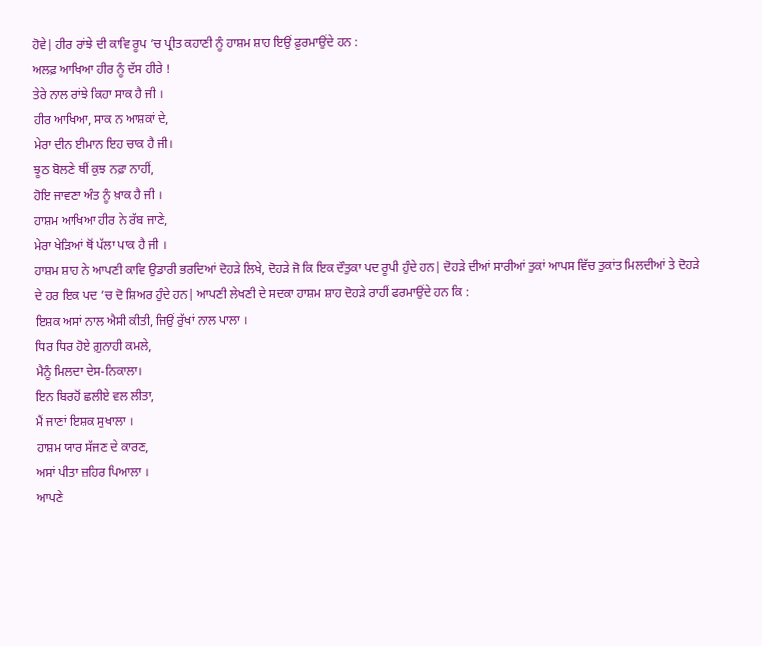ਹੋਵੇ| ਹੀਰ ਰਾਂਝੇ ਦੀ ਕਾਵਿ ਰੂਪ ’ਚ ਪ੍ਰੀਤ ਕਹਾਣੀ ਨੂੰ ਹਾਸ਼ਮ ਸ਼ਾਹ ਇਉਂ ਫ਼ੁਰਮਾਉਂਦੇ ਹਨ :
ਅਲਫ਼ ਆਖਿਆ ਹੀਰ ਨੂੰ ਦੱਸ ਹੀਰੇ !
ਤੇਰੇ ਨਾਲ ਰਾਂਝੇ ਕਿਹਾ ਸਾਕ ਹੈ ਜੀ ।
ਹੀਰ ਆਖਿਆ, ਸਾਕ ਨ ਆਸ਼ਕਾਂ ਦੇ,
ਮੇਰਾ ਦੀਨ ਈਮਾਨ ਇਹ ਚਾਕ ਹੈ ਜੀ।
ਝੂਠ ਬੋਲਣੇ ਥੀਂ ਕੁਝ ਨਫ਼ਾ ਨਾਹੀਂ,
ਹੋਇ ਜਾਵਣਾ ਅੰਤ ਨੂੰ ਖ਼ਾਕ ਹੈ ਜੀ ।
ਹਾਸ਼ਮ ਆਖਿਆ ਹੀਰ ਨੇ ਰੱਬ ਜਾਣੇ,
ਮੇਰਾ ਖੇੜਿਆਂ ਥੋਂ ਪੱਲਾ ਪਾਕ ਹੈ ਜੀ ।
ਹਾਸ਼ਮ ਸ਼ਾਹ ਨੇ ਆਪਣੀ ਕਾਵਿ ਉਡਾਰੀ ਭਰਦਿਆਂ ਦੋਹੜੇ ਲਿਖੇ, ਦੋਹੜੇ ਜੋ ਕਿ ਇਕ ਦੌਤੁਕਾ ਪਦ ਰੂਪੀ ਹੁੰਦੇ ਹਨ| ਦੋਹੜੇ ਦੀਆਂ ਸਾਰੀਆਂ ਤੁਕਾਂ ਆਪਸ ਵਿੱਚ ਤੁਕਾਂਤ ਮਿਲਦੀਆਂ ਤੇ ਦੋਹੜੇ ਦੇ ਹਰ ਇਕ ਪਦ ’ਚ ਦੋ ਸ਼ਿਅਰ ਹੁੰਦੇ ਹਨ| ਆਪਣੀ ਲੇਖਣੀ ਦੇ ਸਦਕਾ ਹਾਸ਼ਮ ਸ਼ਾਹ ਦੋਹੜੇ ਰਾਹੀਂ ਫਰਮਾਉਂਦੇ ਹਨ ਕਿ :
ਇਸ਼ਕ ਅਸਾਂ ਨਾਲ ਐਸੀ ਕੀਤੀ, ਜਿਉਂ ਰੁੱਖਾਂ ਨਾਲ ਪਾਲਾ ।
ਧਿਰ ਧਿਰ ਹੋਏ ਗ਼ੁਨਾਹੀ ਕਮਲੇ,
ਮੈਨੂੰ ਮਿਲਦਾ ਦੇਸ-ਨਿਕਾਲਾ।
ਇਨ ਬਿਰਹੋਂ ਛਲੀਏ ਵਲ ਲੀਤਾ,
ਮੈਂ ਜਾਣਾਂ ਇਸ਼ਕ ਸੁਖਾਲਾ ।
ਹਾਸ਼ਮ ਯਾਰ ਸੱਜਣ ਦੇ ਕਾਰਣ,
ਅਸਾਂ ਪੀਤਾ ਜ਼ਹਿਰ ਪਿਆਲਾ ।
ਆਪਣੇ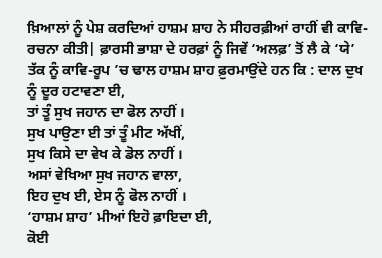ਖ਼ਿਆਲਾਂ ਨੂੰ ਪੇਸ਼ ਕਰਦਿਆਂ ਹਾਸ਼ਮ ਸ਼ਾਹ ਨੇ ਸੀਹਰਫ਼ੀਆਂ ਰਾਹੀਂ ਵੀ ਕਾਵਿ-ਰਚਨਾ ਕੀਤੀ| ਫ਼ਾਰਸੀ ਭਾਸ਼ਾ ਦੇ ਹਰਫ਼ਾਂ ਨੂੰ ਜਿਵੇਂ ‘ਅਲਫ਼’ ਤੋਂ ਲੈ ਕੇ ‘ਯੇ’ ਤੱਕ ਨੂੰ ਕਾਵਿ-ਰੂਪ ’ਚ ਢਾਲ ਹਾਸ਼ਮ ਸ਼ਾਹ ਫ਼ੁਰਮਾਉਂਦੇ ਹਨ ਕਿ : ਦਾਲ ਦੁਖ ਨੂੰ ਦੂਰ ਹਟਾਵਣਾ ਈ,
ਤਾਂ ਤੂੰ ਸੁਖ ਜਹਾਨ ਦਾ ਫੋਲ ਨਾਹੀਂ ।
ਸੁਖ ਪਾਉਣਾ ਈ ਤਾਂ ਤੂੰ ਮੀਟ ਅੱਖੀਂ,
ਸੁਖ ਕਿਸੇ ਦਾ ਵੇਖ ਕੇ ਡੋਲ ਨਾਹੀਂ ।
ਅਸਾਂ ਵੇਖਿਆ ਸੁਖ ਜਹਾਨ ਵਾਲਾ,
ਇਹ ਦੁਖ ਈ, ਏਸ ਨੂੰ ਫੋਲ ਨਾਹੀਂ ।
‘ਹਾਸ਼ਮ ਸ਼ਾਹ’ ਮੀਆਂ ਇਹੋ ਫ਼ਾਇਦਾ ਈ,
ਕੋਈ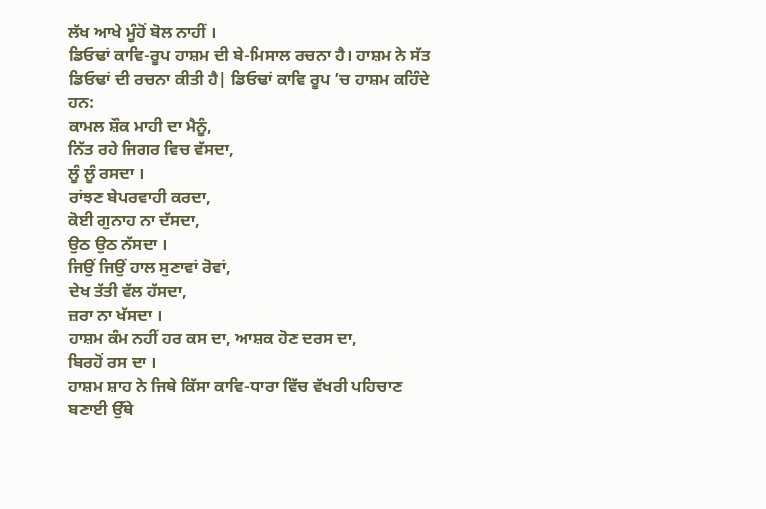ਲੱਖ ਆਖੇ ਮੂੰਹੋਂ ਬੋਲ ਨਾਹੀਂ ।
ਡਿਓਢਾਂ ਕਾਵਿ-ਰੂਪ ਹਾਸ਼ਮ ਦੀ ਬੇ-ਮਿਸਾਲ ਰਚਨਾ ਹੈ। ਹਾਸ਼ਮ ਨੇ ਸੱਤ ਡਿਓਢਾਂ ਦੀ ਰਚਨਾ ਕੀਤੀ ਹੈ| ਡਿਓਢਾਂ ਕਾਵਿ ਰੂਪ ’ਚ ਹਾਸ਼ਮ ਕਹਿੰਦੇ ਹਨ:
ਕਾਮਲ ਸ਼ੌਕ ਮਾਹੀ ਦਾ ਮੈਨੂੰ,
ਨਿੱਤ ਰਹੇ ਜਿਗਰ ਵਿਚ ਵੱਸਦਾ,
ਲੂੰ ਲੂੰ ਰਸਦਾ ।
ਰਾਂਝਣ ਬੇਪਰਵਾਹੀ ਕਰਦਾ,
ਕੋਈ ਗੁਨਾਹ ਨਾ ਦੱਸਦਾ,
ਉਠ ਉਠ ਨੱਸਦਾ ।
ਜਿਉਂ ਜਿਉਂ ਹਾਲ ਸੁਣਾਵਾਂ ਰੋਵਾਂ,
ਦੇਖ ਤੱਤੀ ਵੱਲ ਹੱਸਦਾ,
ਜ਼ਰਾ ਨਾ ਖੱਸਦਾ ।
ਹਾਸ਼ਮ ਕੰਮ ਨਹੀਂ ਹਰ ਕਸ ਦਾ, ਆਸ਼ਕ ਹੋਣ ਦਰਸ ਦਾ,
ਬਿਰਹੋਂ ਰਸ ਦਾ ।
ਹਾਸ਼ਮ ਸ਼ਾਹ ਨੇ ਜਿਥੇ ਕਿੱਸਾ ਕਾਵਿ-ਧਾਰਾ ਵਿੱਚ ਵੱਖਰੀ ਪਹਿਚਾਣ ਬਣਾਈ ਉੱਥੇ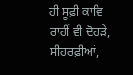ਹੀ ਸੂਫ਼ੀ ਕਾਵਿ ਰਾਹੀਂ ਵੀ ਦੋਹੜੇ, ਸੀਹਰਫ਼ੀਆਂ,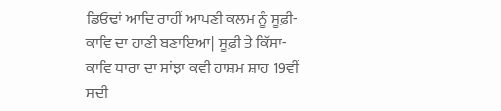ਡਿਓਢਾਂ ਆਦਿ ਰਾਹੀਂ ਆਪਣੀ ਕਲਮ ਨੂੰ ਸੂਫ਼ੀ-ਕਾਵਿ ਦਾ ਹਾਣੀ ਬਣਾਇਆ| ਸੂਫ਼ੀ ਤੇ ਕਿੱਸਾ-ਕਾਵਿ ਧਾਰਾ ਦਾ ਸਾਂਝਾ ਕਵੀ ਹਾਸ਼ਮ ਸ਼ਾਹ 19ਵੀਂ ਸਦੀ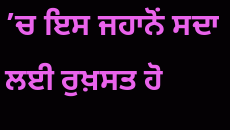’ਚ ਇਸ ਜਹਾਨੋਂ ਸਦਾ ਲਈ ਰੁਖ਼ਸਤ ਹੋ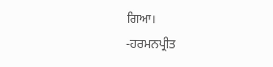ਗਿਆ।
-ਹਰਮਨਪ੍ਰੀਤ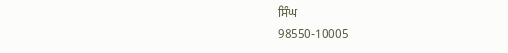ਸਿੰਘ
98550-10005